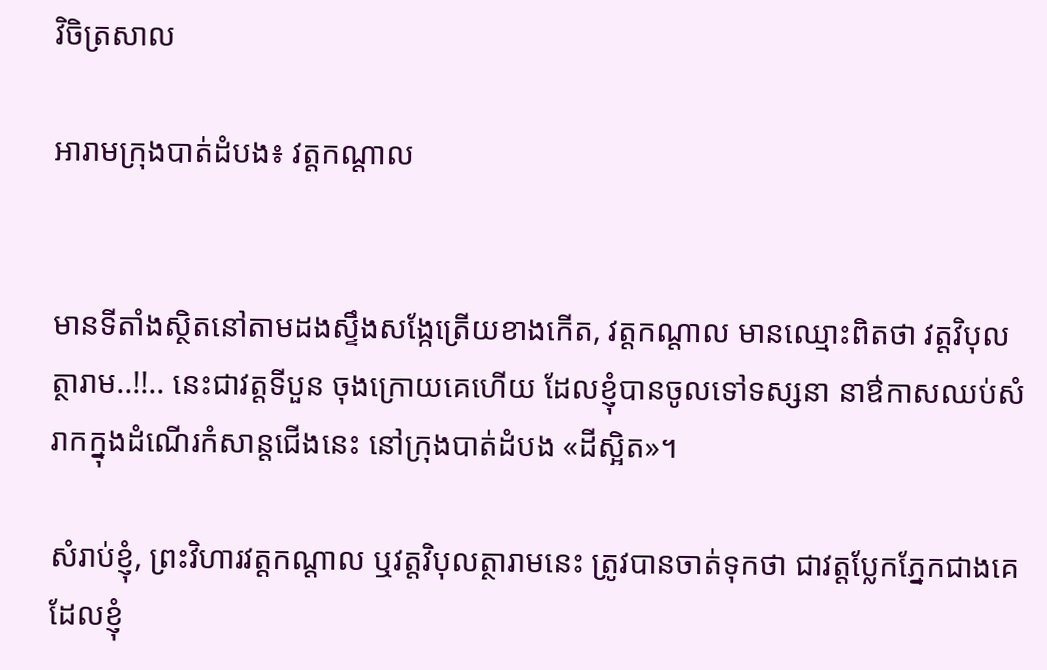វិចិត្រសាល

អារាមក្រុងបាត់ដំបង៖ វត្តកណ្តាល


មានទីតាំងស្ថិតនៅតាមដងស្ទឹងសង្កែត្រើយខាងកើត, វត្តកណ្តាល មានឈ្មោះពិតថា វត្តវិបុលត្ថារាម..!!.. នេះជាវត្តទីបួន ចុងក្រោយគេហើយ ដែលខ្ញុំបានចូលទៅទស្សនា នាឳកាសឈប់សំរាកក្នុងដំណើរកំសាន្តជើងនេះ នៅក្រុងបាត់ដំបង «ដីស្អិត»។

សំរាប់ខ្ញុំ, ព្រះវិហារវត្តកណ្តាល ឬវត្តវិបុលត្ថារាមនេះ ត្រូវបានចាត់ទុកថា ជាវត្តប្លែកភ្នែកជាងគេ ដែលខ្ញុំ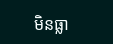មិនធ្លា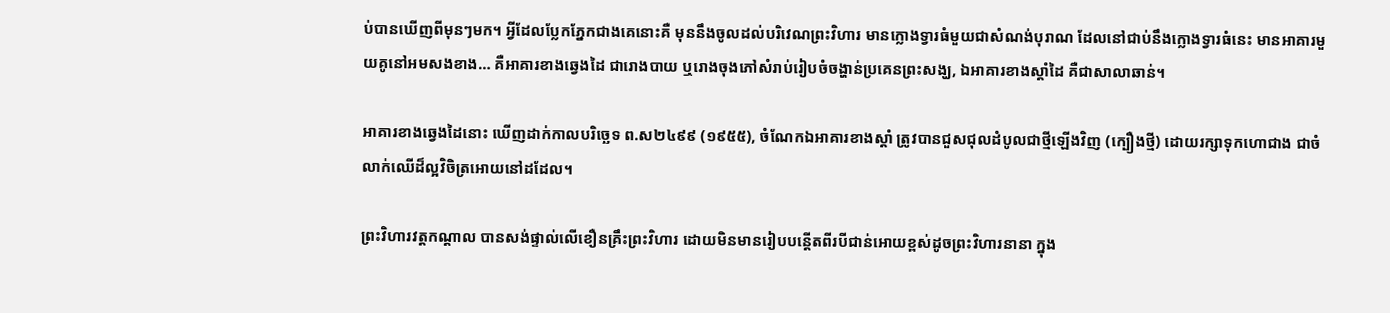ប់បានឃើញពីមុនៗមក។ អ្វីដែលប្លែកភ្នែកជាងគេនោះគឺ មុននឹងចូលដល់បរិវេណព្រះវិហារ មានក្លោងទ្វារធំមួយជាសំណង់បុរាណ ដែលនៅជាប់នឹងក្លោងទ្វារធំនេះ មានអាគារមួយគូនៅអមសងខាង… គឺអាគារខាងឆ្វេងដៃ ជារោងបាយ ឬរោងចុងភៅសំរាប់រៀបចំចង្ហាន់ប្រគេនព្រះសង្ឃ, ឯអាគារខាងស្តាំដៃ គឺជាសាលាឆាន់។

អាគារខាងឆ្វេងដៃនោះ ឃើញដាក់កាលបរិច្ឆេទ ព.ស២៤៩៩ (១៩៥៥), ចំណែកឯអាគារខាងស្តាំ ត្រូវបានជួសជុលដំបូលជាថ្មីឡើងវិញ (ក្បឿងថ្មី) ដោយរក្សាទុកហោជាង ជាចំលាក់ឈើដ៏ល្អវិចិត្រអោយនៅដដែល។

ព្រះវិហារវត្តកណ្តាល បានសង់ផ្ទាល់លើខឿនគ្រឹះព្រះវិហារ ដោយមិនមានរៀបបន្តើតពីរបីជាន់អោយខ្ពស់ដូចព្រះវិហារនានា ក្នុង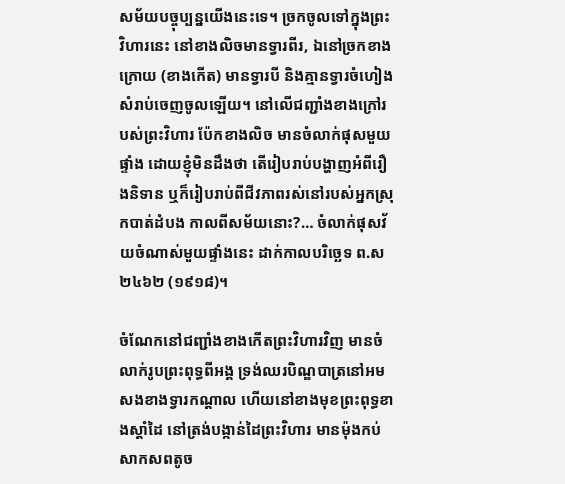សម័យបច្ចុប្បន្នយើងនេះទេ។ ច្រកចូលទៅក្នុងព្រះវិហារនេះ នៅខាងលិចមានទ្វារពីរ, ឯនៅច្រកខាងក្រោយ (ខាងកើត) មានទ្វារបី និងគ្មានទ្វារចំហៀងសំរាប់ចេញចូលឡើយ។ នៅលើជញ្ជាំងខាងក្រៅរបស់ព្រះវិហារ ប៉ែកខាងលិច មានចំលាក់ផុសមួយផ្ទាំង ដោយខ្ញុំមិនដឹងថា តើរៀបរាប់បង្ហាញអំពីរឿងនិទាន ឬក៏រៀបរាប់ពីជីវភាពរស់នៅរបស់អ្នកស្រុកបាត់ដំបង កាលពីសម័យនោះ?… ចំលាក់ផុសវ័យចំណាស់មួយផ្ទាំងនេះ ដាក់កាលបរិច្ឆេទ ព.ស២៤៦២ (១៩១៨)។

ចំណែកនៅជញ្ជាំងខាងកើតព្រះវិហារវិញ មានចំលាក់រូបព្រះពុទ្ធពីអង្គ ទ្រង់ឈរបិណ្ឌបាត្រនៅអមសងខាងទ្វារកណ្តាល ហើយនៅខាងមុខព្រះពុទ្ធខាងស្តាំដៃ នៅត្រង់បង្កាន់ដៃព្រះវិហារ មានម៉ុងកប់សាកសពតូច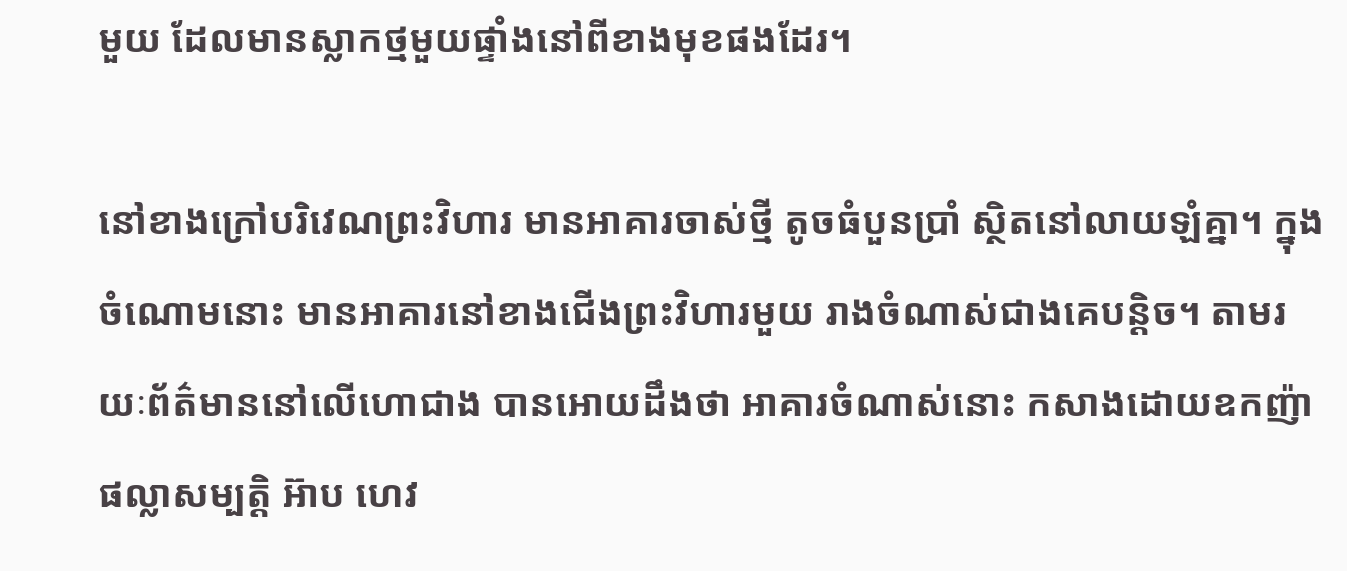មួយ ដែលមានស្លាកថ្មមួយផ្ទាំងនៅពីខាងមុខផងដែរ។

នៅខាងក្រៅបរិវេណព្រះវិហារ មានអាគារចាស់ថ្មី តូចធំបួនប្រាំ ស្ថិតនៅលាយឡំគ្នា។ ក្នុងចំណោមនោះ មានអាគារនៅខាងជើងព្រះវិហារមួយ រាងចំណាស់ជាងគេបន្តិច។ តាមរយៈព័ត៌មាននៅលើហោជាង បានអោយដឹងថា អាគារចំណាស់នោះ កសាងដោយឧកញ៉ាផល្លាសម្បត្តិ អ៊ាប ហេវ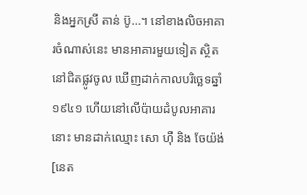និងអ្នកស្រី តាន់ ប៊ូ…។ នៅខាងលិចអាគារចំណាស់នេះ មានអាគារមួយទៀត ស្ថិតនៅជិតផ្លូវចូល ឃើញដាក់កាលបរិច្ឆេទឆ្នាំ១៩៤១ ហើយនៅលើប៉ាយដំបូលអាគារនោះ មានដាក់ឈ្មោះ សោ ហ៊ឺ និង ចែយ៉ង់ [នេត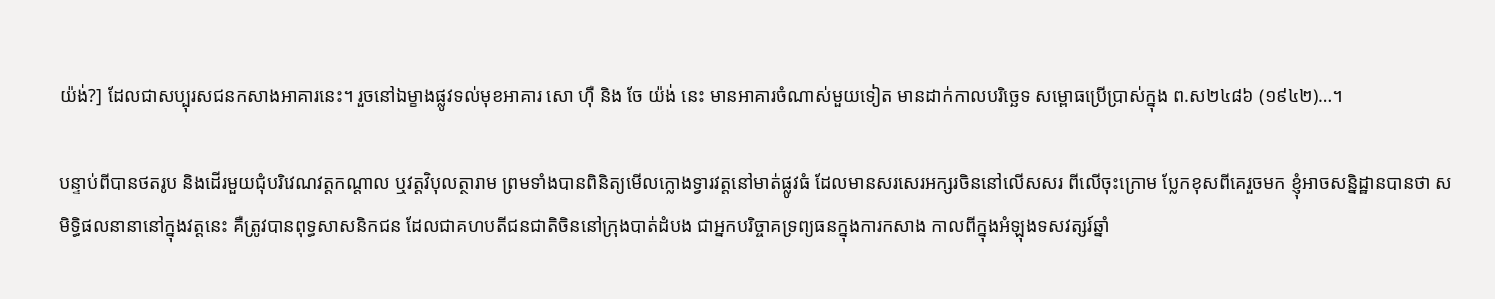យ៉ង់?] ដែលជាសប្បុរសជនកសាងអាគារនេះ។ រួចនៅឯម្ខាងផ្លូវទល់មុខអាគារ សោ ហ៊ឺ និង ចែ យ៉ង់ នេះ មានអាគារចំណាស់មួយទៀត មានដាក់កាលបរិច្ឆេទ សម្ពោធប្រើប្រាស់ក្នុង ព.ស២៤៨៦ (១៩៤២)…។

បន្ទាប់ពីបានថតរូប និងដើរមួយជុំបរិវេណវត្តកណ្តាល ឬវត្តវិបុលត្ថារាម ព្រមទាំងបានពិនិត្យមើលក្លោងទ្វារវត្តនៅមាត់ផ្លូវធំ ដែលមានសរសេរអក្សរចិននៅលើសសរ ពីលើចុះក្រោម ប្លែកខុសពីគេរួចមក ខ្ញុំអាចសន្និដ្ឋានបានថា សមិទ្ធិផលនានានៅក្នុងវត្តនេះ គឺត្រូវបានពុទ្ធសាសនិកជន ដែលជាគហបតីជនជាតិចិននៅក្រុងបាត់ដំបង ជាអ្នកបរិច្ចាគទ្រព្យធនក្នុងការកសាង កាលពីក្នុងអំឡុងទសវត្សរ៍ឆ្នាំ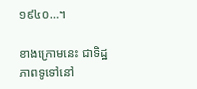១៩៤០…។

ខាងក្រោមនេះ ជាទិដ្ឋភាពទូទៅនៅ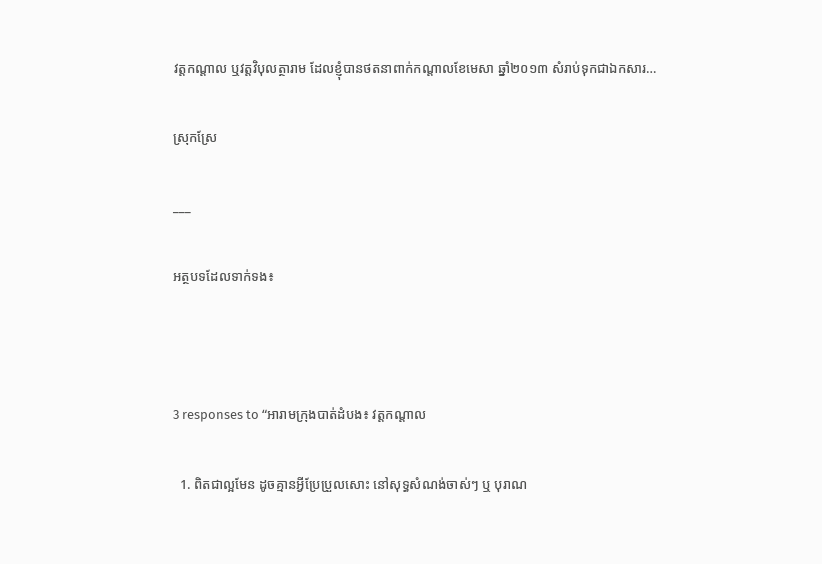វត្តកណ្តាល ឬវត្តវិបុលត្ថារាម ដែលខ្ញុំបានថតនាពាក់កណ្តាលខែមេសា ឆ្នាំ២០១៣ សំរាប់ទុកជាឯកសារ…

ស្រុកស្រែ

___

អត្ថបទដែលទាក់ទង៖



3 responses to “អារាមក្រុងបាត់ដំបង៖ វត្តកណ្តាល

  1. ពិតជាល្អមែន ដូចគ្មានអ្វីប្រែប្រួលសោះ នៅសុទ្ធសំណង់ចាស់ៗ ឬ បុរាណ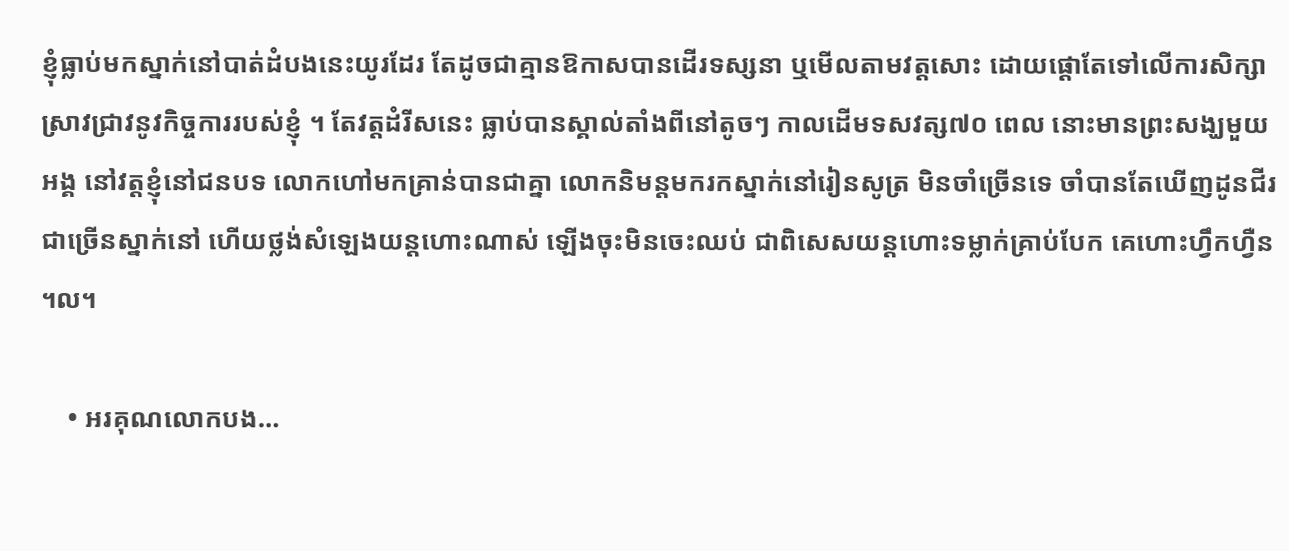ខ្ញុំធ្លាប់មកស្នាក់នៅបាត់ដំបងនេះយូរដែរ តែដូចជាគ្មានឱកាសបានដើរទស្សនា ឬមើលតាមវត្តសោះ ដោយផ្តោតែទៅលើការសិក្សាស្រាវជ្រាវនូវកិច្ចការរបស់ខ្ញុំ ។ តែវត្តដំរីសនេះ ធ្លាប់បានស្គាល់តាំងពីនៅតូចៗ កាលដើមទសវត្ស៧០ ពេល នោះមានព្រះសង្ឃមួយអង្គ នៅវត្តខ្ញុំនៅជនបទ លោកហៅមកគ្រាន់បានជាគ្នា លោកនិមន្តមករកស្នាក់នៅរៀនសូត្រ មិនចាំច្រើនទេ ចាំបានតែឃើញដូនជីរ ជាច្រើនស្នាក់នៅ ហើយថ្លង់សំឡេងយន្តហោះណាស់ ឡើងចុះមិនចេះឈប់ ជាពិសេសយន្តហោះទម្លាក់គ្រាប់បែក គេហោះហ្វឹកហ្វឺន ។ល។

    • អរគុណលោកបង…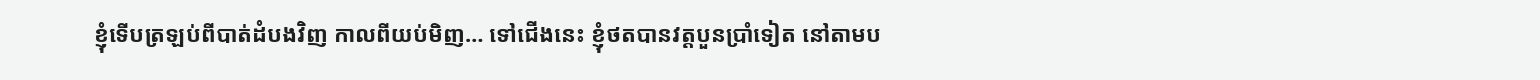ខ្ញុំទើបត្រឡប់ពីបាត់ដំបងវិញ កាលពីយប់មិញ… ទៅជើងនេះ ខ្ញុំថតបានវត្តបួនប្រាំទៀត នៅតាមប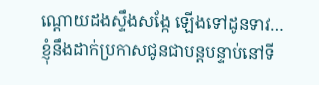ណ្តោយដងស្ទឹងសង្កែ ឡើងទៅដូនទាវ… ខ្ញុំនឹងដាក់ប្រកាសជូនជាបន្តបន្ទាប់នៅទី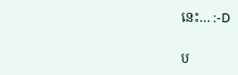នេះ… :-D

ប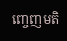ញ្ចេញមតិ